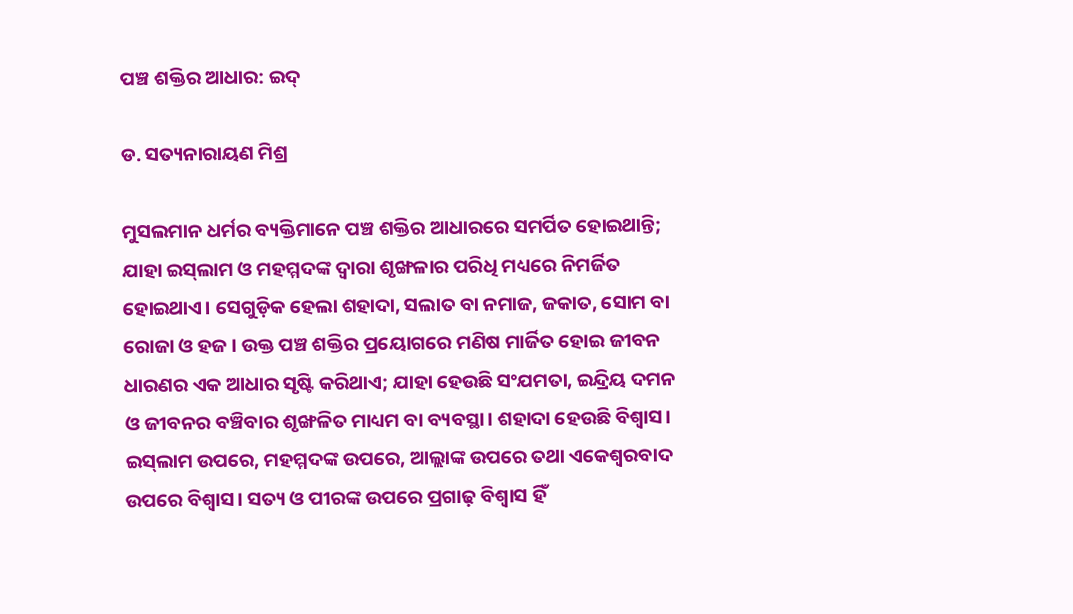ପଞ୍ଚ ଶକ୍ତିର ଆଧାର: ଇଦ୍‌

ଡ. ସତ୍ୟନାରାୟଣ ମିଶ୍ର

ମୁସଲମାନ ଧର୍ମର ବ୍ୟକ୍ତିମାନେ ପଞ୍ଚ ଶକ୍ତିର ଆଧାରରେ ସମର୍ପିତ ହୋଇଥାନ୍ତି; ଯାହା ଇସ୍‌ଲାମ ଓ ମହମ୍ମଦଙ୍କ ଦ୍ୱାରା ଶୃଙ୍ଖଳାର ପରିଧି ମଧ୍ୟରେ ନିମର୍ଜିତ ହୋଇଥାଏ। ସେଗୁଡ଼ିକ ହେଲା ଶହାଦା, ସଲାତ ବା ନମାଜ, ଜକାତ, ସୋମ ବା ରୋଜା ଓ ହଜ । ଉକ୍ତ ପଞ୍ଚ ଶକ୍ତିର ପ୍ରୟୋଗରେ ମଣିଷ ମାର୍ଜିତ ହୋଇ ଜୀବନ ଧାରଣର ଏକ ଆଧାର ସୃଷ୍ଟି କରିଥାଏ; ଯାହା ହେଉଛି ସଂଯମତା, ଇନ୍ଦ୍ରିୟ ଦମନ ଓ ଜୀବନର ବଞ୍ଚିବାର ଶୃଙ୍ଖଳିତ ମାଧ୍ୟମ ବା ବ୍ୟବସ୍ଥା। ଶହାଦା ହେଉଛି ବିଶ୍ୱାସ। ଇସ୍‌ଲାମ ଉପରେ, ମହମ୍ମଦଙ୍କ ଉପରେ, ଆଲ୍ଲାଙ୍କ ଉପରେ ତଥା ଏକେଶ୍ୱରବାଦ ଉପରେ ବିଶ୍ୱାସ। ସତ୍ୟ ଓ ପୀରଙ୍କ ଉପରେ ପ୍ରଗାଢ଼ ବିଶ୍ୱାସ ହିଁ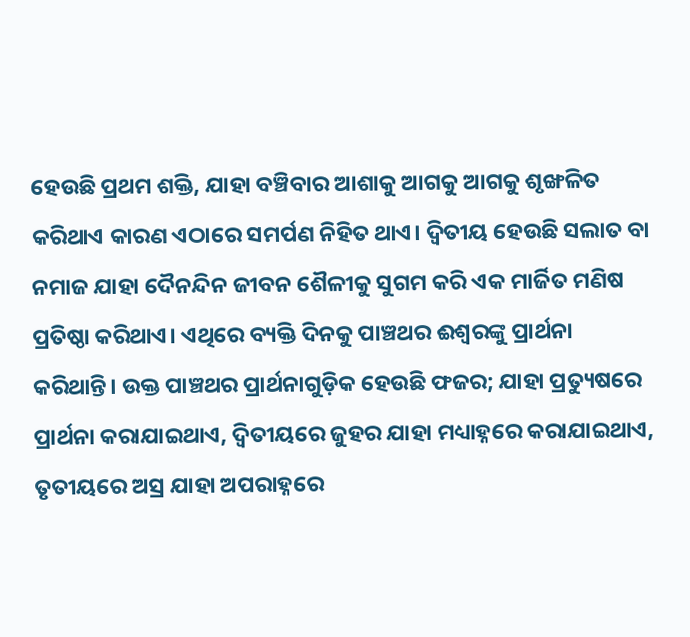ହେଉଛି ପ୍ରଥମ ଶକ୍ତି, ଯାହା ବଞ୍ଚିବାର ଆଶାକୁ ଆଗକୁ ଆଗକୁ ଶୃଙ୍ଖଳିତ କରିଥାଏ କାରଣ ଏଠାରେ ସମର୍ପଣ ନିହିତ ଥାଏ। ଦ୍ୱିତୀୟ ହେଉଛି ସଲାତ ବା ନମାଜ ଯାହା ଦୈନନ୍ଦିନ ଜୀବନ ଶୈଳୀକୁ ସୁଗମ କରି ଏକ ମାର୍ଜିତ ମଣିଷ ପ୍ରତିଷ୍ଠା କରିଥାଏ। ଏଥିରେ ବ୍ୟକ୍ତି ଦିନକୁ ପାଞ୍ଚଥର ଈଶ୍ୱରଙ୍କୁ ପ୍ରାର୍ଥନା କରିଥାନ୍ତି। ଉକ୍ତ ପାଞ୍ଚଥର ପ୍ରାର୍ଥନାଗୁଡ଼ିକ ହେଉଛି ଫଜର; ଯାହା ପ୍ରତ୍ୟୁଷରେ ପ୍ରାର୍ଥନା କରାଯାଇଥାଏ, ଦ୍ୱିତୀୟରେ ଜୁହର ଯାହା ମଧ୍ୟାହ୍ନରେ କରାଯାଇଥାଏ, ତୃତୀୟରେ ଅସ୍ର ଯାହା ଅପରାହ୍ନରେ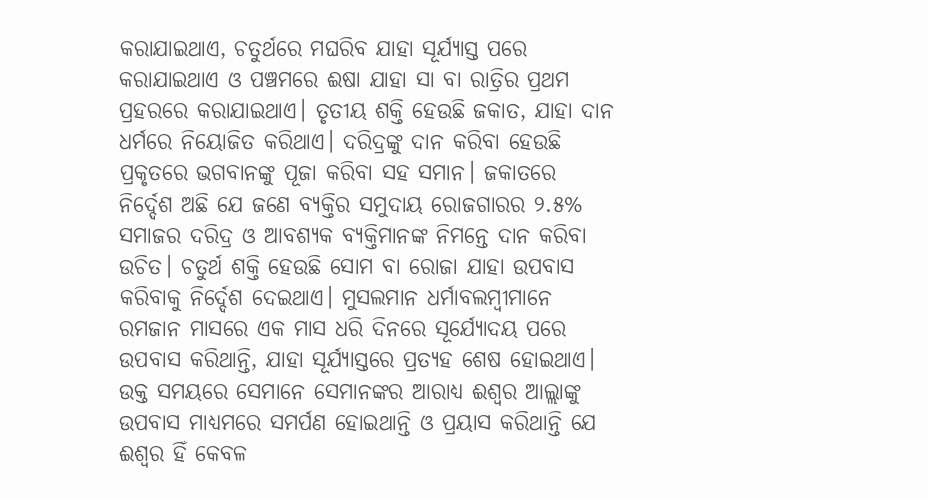କରାଯାଇଥାଏ, ଚତୁର୍ଥରେ ମଘରିବ ଯାହା ସୂର୍ଯ୍ୟାସ୍ତ ପରେ କରାଯାଇଥାଏ ଓ ପଞ୍ଚମରେ ଈଷା ଯାହା ସା ବା ରାତ୍ରିର ପ୍ରଥମ ପ୍ରହରରେ କରାଯାଇଥାଏ। ତୃତୀୟ ଶକ୍ତି ହେଉଛି ଜକାତ, ଯାହା ଦାନ ଧର୍ମରେ ନିୟୋଜିତ କରିଥାଏ। ଦରିଦ୍ରଙ୍କୁ ଦାନ କରିବା ହେଉଛି ପ୍ରକୃତରେ ଭଗବାନଙ୍କୁ ପୂଜା କରିବା ସହ ସମାନ। ଜକାତରେ ନିର୍ଦ୍ଦେଶ ଅଛି ଯେ ଜଣେ ବ୍ୟକ୍ତିର ସମୁଦାୟ ରୋଜଗାରର ୨.୫% ସମାଜର ଦରିଦ୍ର ଓ ଆବଶ୍ୟକ ବ୍ୟକ୍ତିମାନଙ୍କ ନିମନ୍ତେ ଦାନ କରିବା ଉଚିତ। ଚତୁର୍ଥ ଶକ୍ତି ହେଉଛି ସୋମ ବା ରୋଜା ଯାହା ଉପବାସ କରିବାକୁ ନିର୍ଦ୍ଦେଶ ଦେଇଥାଏ। ମୁସଲମାନ ଧର୍ମାବଲମ୍ବୀମାନେ ରମଜାନ ମାସରେ ଏକ ମାସ ଧରି ଦିନରେ ସୂର୍ଯ୍ୟୋଦୟ ପରେ ଉପବାସ କରିଥାନ୍ତି, ଯାହା ସୂର୍ଯ୍ୟାସ୍ତରେ ପ୍ରତ୍ୟହ ଶେଷ ହୋଇଥାଏ। ଉକ୍ତ ସମୟରେ ସେମାନେ ସେମାନଙ୍କର ଆରାଧ୍ୟ ଈଶ୍ୱର ଆଲ୍ଲାଙ୍କୁ ଉପବାସ ମାଧ୍ୟମରେ ସମର୍ପଣ ହୋଇଥାନ୍ତି ଓ ପ୍ରୟାସ କରିଥାନ୍ତି ଯେ ଈଶ୍ୱର ହିଁ କେବଳ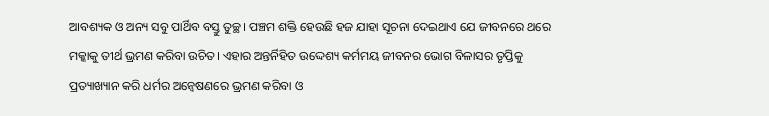ଆବଶ୍ୟକ ଓ ଅନ୍ୟ ସବୁ ପାର୍ଥିବ ବସ୍ତୁ ତୁଚ୍ଛ। ପଞ୍ଚମ ଶକ୍ତି ହେଉଛି ହଜ ଯାହା ସୂଚନା ଦେଇଥାଏ ଯେ ଜୀବନରେ ଥରେ ମକ୍କାକୁ ତୀର୍ଥ ଭ୍ରମଣ କରିବା ଉଚିତ। ଏହାର ଅନ୍ତର୍ନିହିତ ଉଦ୍ଦେଶ୍ୟ କର୍ମମୟ ଜୀବନର ଭୋଗ ବିଳାସର ତୃପ୍ତିକୁ ପ୍ରତ୍ୟାଖ୍ୟାନ କରି ଧର୍ମର ଅନ୍ବେଷଣରେ ଭ୍ରମଣ କରିବା ଓ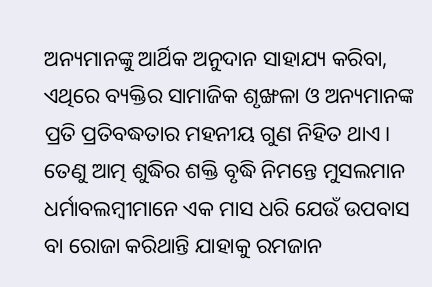ଅନ୍ୟମାନଙ୍କୁ ଆର୍ଥିକ ଅନୁଦାନ ସାହାଯ୍ୟ କରିବା, ଏଥିରେ ବ୍ୟକ୍ତିର ସାମାଜିକ ଶୃଙ୍ଖଳା ଓ ଅନ୍ୟମାନଙ୍କ ପ୍ରତି ପ୍ରତିବଦ୍ଧତାର ମହନୀୟ ଗୁଣ ନିହିତ ଥାଏ।
ତେଣୁ ଆତ୍ମ ଶୁଦ୍ଧିର ଶକ୍ତି ବୃଦ୍ଧି ନିମନ୍ତେ ମୁସଲମାନ ଧର୍ମାବଲମ୍ବୀମାନେ ଏକ ମାସ ଧରି ଯେଉଁ ଉପବାସ ବା ରୋଜା କରିଥାନ୍ତି ଯାହାକୁ ରମଜାନ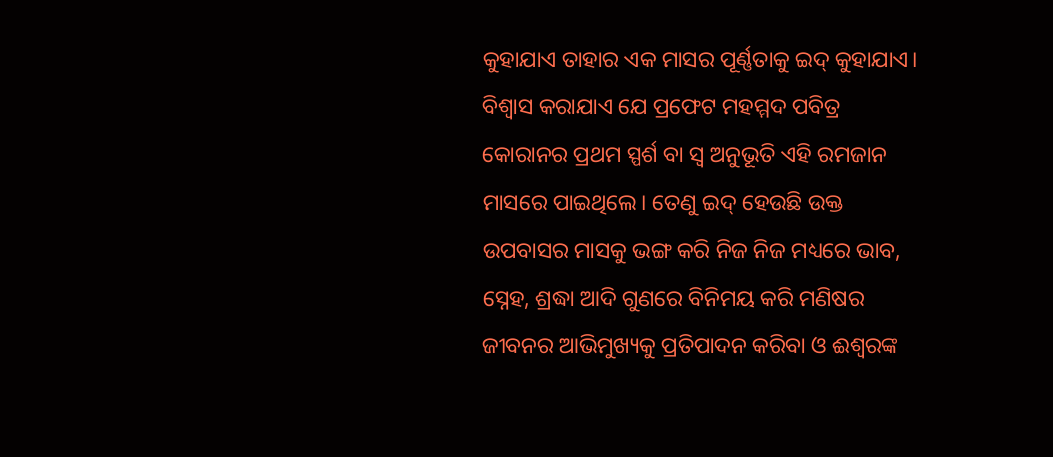କୁହାଯାଏ ତାହାର ଏକ ମାସର ପୂର୍ଣ୍ଣତାକୁ ଇଦ୍‌ କୁହାଯାଏ। ବିଶ୍ୱାସ କରାଯାଏ ଯେ ପ୍ରଫେଟ ମହମ୍ମଦ ପବିତ୍ର କୋରାନର ପ୍ରଥମ ସ୍ପର୍ଶ ବା ସ୍ବ ଅନୁଭୂତି ଏହି ରମଜାନ ମାସରେ ପାଇଥିଲେ। ତେଣୁ ଇଦ୍‌ ହେଉଛି ଉକ୍ତ ଉପବାସର ମାସକୁ ଭଙ୍ଗ କରି ନିଜ ନିଜ ମଧ୍ୟରେ ଭାବ, ସ୍ନେହ, ଶ୍ରଦ୍ଧା ଆଦି ଗୁଣରେ ବିନିମୟ କରି ମଣିଷର ଜୀବନର ଆଭିମୁଖ୍ୟକୁ ପ୍ରତିପାଦନ କରିବା ଓ ଈଶ୍ୱରଙ୍କ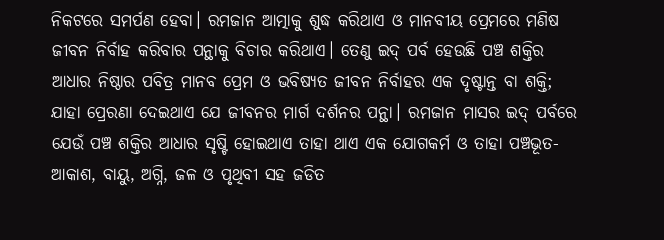ନିକଟରେ ସମର୍ପଣ ହେବା। ରମଜାନ ଆତ୍ମାକୁ ଶୁଦ୍ଧ କରିଥାଏ ଓ ମାନବୀୟ ପ୍ରେମରେ ମଣିଷ ଜୀବନ ନିର୍ବାହ କରିବାର ପନ୍ଥାକୁ ବିଚାର କରିଥାଏ। ତେଣୁ ଇଦ୍‌ ପର୍ବ ହେଉଛି ପଞ୍ଚ ଶକ୍ତିର ଆଧାର ନିଷ୍ଠାର ପବିତ୍ର ମାନବ ପ୍ରେମ ଓ ଭବିଷ୍ୟତ ଜୀବନ ନିର୍ବାହର ଏକ ଦୃଷ୍ଟାନ୍ତ ବା ଶକ୍ତି; ଯାହା ପ୍ରେରଣା ଦେଇଥାଏ ଯେ ଜୀବନର ମାର୍ଗ ଦର୍ଶନର ପନ୍ଥା। ରମଜାନ ମାସର ଇଦ୍‌ ପର୍ବରେ ଯେଉଁ ପଞ୍ଚ ଶକ୍ତିର ଆଧାର ସୃଷ୍ଟି ହୋଇଥାଏ ତାହା ଥାଏ ଏକ ଯୋଗକର୍ମ ଓ ତାହା ପଞ୍ଚଭୂତ- ଆକାଶ, ବାୟୁ, ଅଗ୍ନି, ଜଳ ଓ ପୃଥିବୀ ସହ ଜଡିତ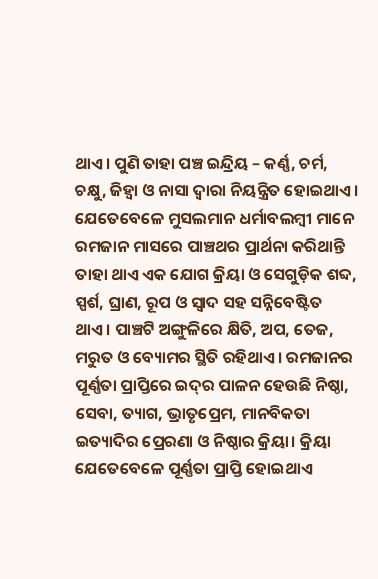ଥାଏ। ପୁଣି ତାହା ପଞ୍ଚ ଇନ୍ଦ୍ରିୟ – କର୍ଣ୍ଣ, ଚର୍ମ, ଚକ୍ଷୁ, ଜିହ୍ବା ଓ ନାସା ଦ୍ୱାରା ନିୟନ୍ତ୍ରିତ ହୋଇଥାଏ। ଯେତେବେଳେ ମୁସଲମାନ ଧର୍ମାବଲମ୍ବୀ ମାନେ ରମଜାନ ମାସରେ ପାଞ୍ଚଥର ପ୍ରାର୍ଥନା କରିଥାନ୍ତି ତାହା ଥାଏ ଏକ ଯୋଗ କ୍ରିୟା ଓ ସେଗୁଡ଼ିକ ଶବ୍ଦ, ସ୍ପର୍ଶ, ଘ୍ରାଣ, ରୂପ ଓ ସ୍ବାଦ ସହ ସନ୍ନିବେଷ୍ଟିତ ଥାଏ। ପାଞ୍ଚଟି ଅଙ୍ଗୁଳିରେ କ୍ଷିତି, ଅପ, ତେଜ, ମରୁତ ଓ ବ୍ୟୋମର ସ୍ଥିତି ରହିଥାଏ। ରମଜାନର ପୂର୍ଣ୍ଣତା ପ୍ରାପ୍ତିରେ ଇଦ୍‌ର ପାଳନ ହେଉଛି ନିଷ୍ଠା, ସେବା, ତ୍ୟାଗ, ଭ୍ରାତୃପ୍ରେମ, ମାନବିକତା ଇତ୍ୟାଦିର ପ୍ରେରଣା ଓ ନିଷ୍ଠାର କ୍ରିୟା। କ୍ରିୟା ଯେତେବେଳେ ପୂର୍ଣ୍ଣତା ପ୍ରାପ୍ତି ହୋଇଥାଏ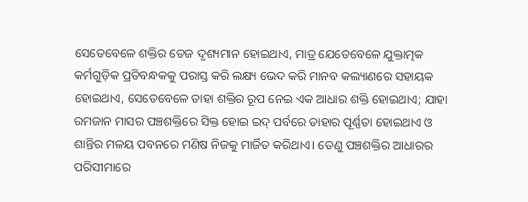ସେତେବେଳେ ଶକ୍ତିର ତେଜ ଦୃଶ୍ୟମାନ ହୋଇଥାଏ, ମାତ୍ର ଯେତେବେଳେ ଯୁକ୍ତାତ୍ମକ କର୍ମଗୁଡ଼ିକ ପ୍ରତିବନ୍ଧକକୁ ପରାସ୍ତ କରି ଲକ୍ଷ୍ୟ ଭେଦ କରି ମାନବ କଲ୍ୟାଣରେ ସହାୟକ ହୋଇଥାଏ, ସେତେବେଳେ ତାହା ଶକ୍ତିର ରୂପ ନେଇ ଏକ ଆଧାର ଶକ୍ତି ହୋଇଥାଏ; ଯାହା ରମଜାନ ମାସର ପଞ୍ଚଶକ୍ତିରେ ସିକ୍ତ ହୋଇ ଇଦ୍‌ ପର୍ବରେ ତାହାର ପୂର୍ଣ୍ଣତା ହୋଇଥାଏ ଓ ଶାନ୍ତିର ମଳୟ ପବନରେ ମଣିଷ ନିଜକୁ ମାର୍ଜିତ କରିଥାଏ। ତେଣୁ ପଞ୍ଚଶକ୍ତିର ଆଧାରର ପରିସୀମାରେ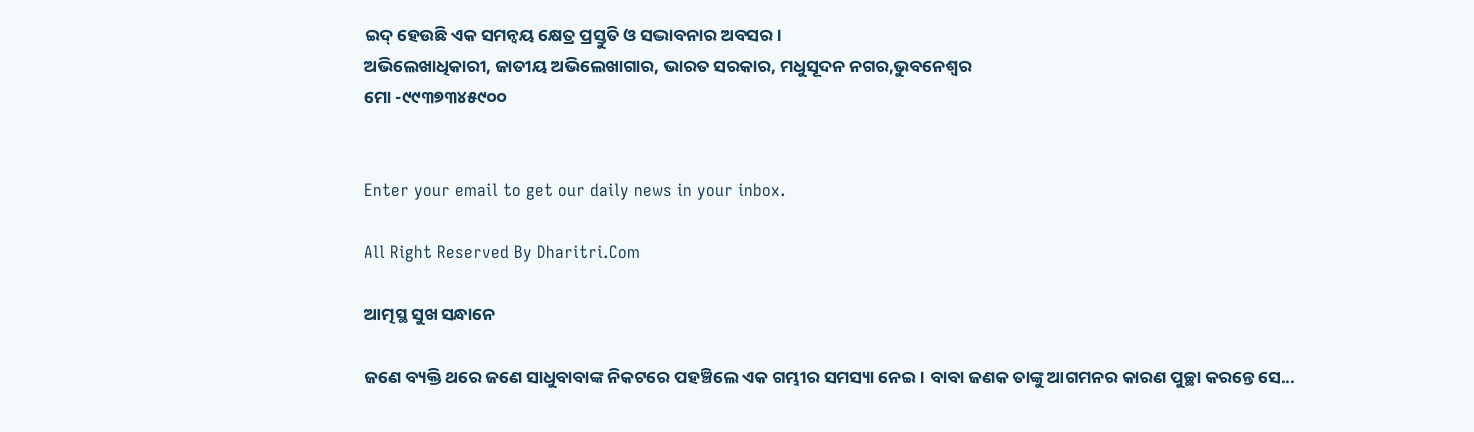ଇଦ୍‌ ହେଉଛି ଏକ ସମନ୍ବୟ କ୍ଷେତ୍ର ପ୍ରସ୍ତୁତି ଓ ସଦ୍ଭାବନାର ଅବସର।
ଅଭିଲେଖାଧିକାରୀ, ଜାତୀୟ ଅଭିଲେଖାଗାର, ଭାରତ ସରକାର, ମଧୁସୂଦନ ନଗର,ଭୁବନେଶ୍ବର
ମୋ -୯୯୩୭୩୪୫୯୦୦


Enter your email to get our daily news in your inbox.

All Right Reserved By Dharitri.Com

ଆତ୍ମସ୍ଥ ସୁଖ ସନ୍ଧାନେ

ଜଣେ ବ୍ୟକ୍ତି ଥରେ ଜଣେ ସାଧୁବାବାଙ୍କ ନିକଟରେ ପହଞ୍ଚିଲେ ଏକ ଗମ୍ଭୀର ସମସ୍ୟା ନେଇ। ବାବା ଜଣକ ତାଙ୍କୁ ଆଗମନର କାରଣ ପୁଚ୍ଛା କରନ୍ତେ ସେ...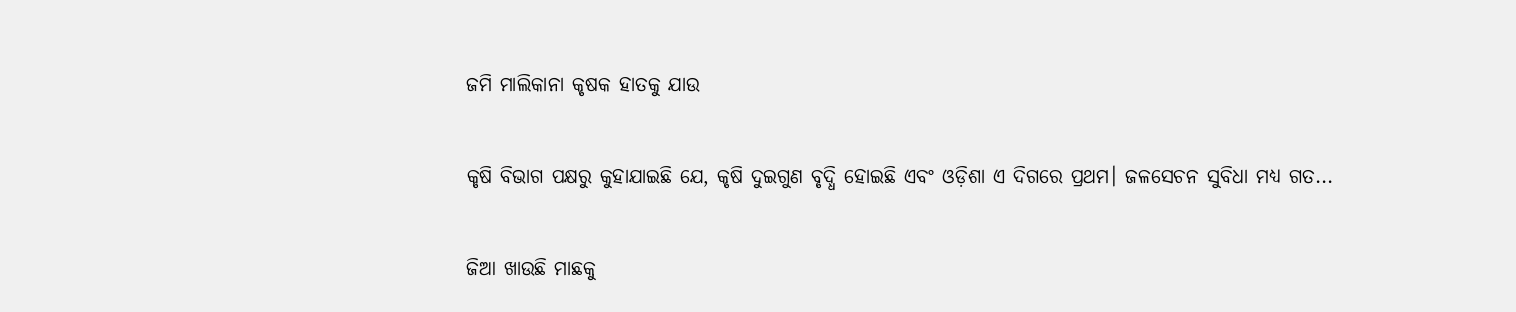ଜମି ମାଲିକାନା କୃଷକ ହାତକୁ ଯାଉ

କୃଷି ବିଭାଗ ପକ୍ଷରୁ କୁହାଯାଇଛି ଯେ, କୃଷି ଦୁଇଗୁଣ ବୃଦ୍ଧି ହୋଇଛି ଏବଂ ଓଡ଼ିଶା ଏ ଦିଗରେ ପ୍ରଥମ। ଜଳସେଚନ ସୁବିଧା ମଧ୍ୟ ଗତ...

ଜିଆ ଖାଉଛି ମାଛକୁ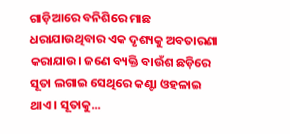ଗାଡ଼ିଆରେ ବନିଶିରେ ମାଛ ଧରାଯାଉଥିବାର ଏକ ଦୃଶ୍ୟକୁ ଅବତାରଣା କରାଯାଉ। ଜଣେ ବ୍ୟକ୍ତି ବାଉଁଶ ଛଡ଼ିରେ ସୂତା ଲଗାଇ ସେଥିରେ କଣ୍ଟା ଓହଳାଇ ଥାଏ। ସୂତାକୁ...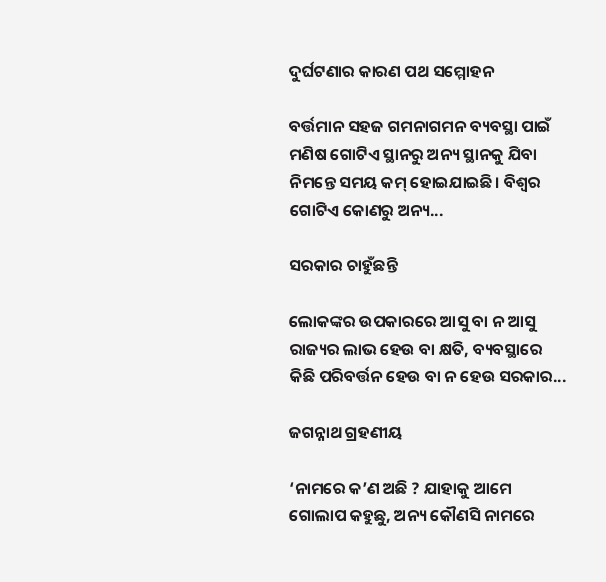ଦୁର୍ଘଟଣାର କାରଣ ପଥ ସମ୍ମୋହନ

ବର୍ତ୍ତମାନ ସହଜ ଗମନାଗମନ ବ୍ୟବସ୍ଥା ପାଇଁ ମଣିଷ ଗୋଟିଏ ସ୍ଥାନରୁ ଅନ୍ୟ ସ୍ଥାନକୁ ଯିବା ନିମନ୍ତେ ସମୟ କମ୍‌ ହୋଇଯାଇଛି। ବିଶ୍ୱର ଗୋଟିଏ କୋଣରୁ ଅନ୍ୟ...

ସରକାର ଚାହୁଁଛନ୍ତି

ଲୋକଙ୍କର ଉପକାରରେ ଆସୁ ବା ନ ଆସୁ ରାଜ୍ୟର ଲାଭ ହେଉ ବା କ୍ଷତି, ବ୍ୟବସ୍ଥାରେ କିଛି ପରିବର୍ତ୍ତନ ହେଉ ବା ନ ହେଉ ସରକାର...

ଜଗନ୍ନାଥ ଗ୍ରହଣୀୟ

‘ନାମରେ କ’ଣ ଅଛି ? ଯାହାକୁ ଆମେ ଗୋଲାପ କହୁଛୁ, ଅନ୍ୟ କୌଣସି ନାମରେ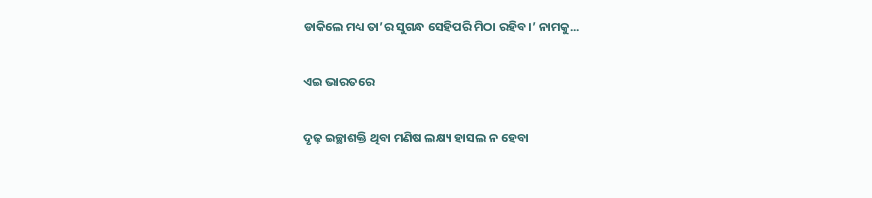ଡାକିଲେ ମଧ୍ୟ ତା’ର ସୁଗନ୍ଧ ସେହିପରି ମିଠା ରହିବ।’ ନାମକୁ...

ଏଇ ଭାରତରେ

ଦୃଢ଼ ଇଚ୍ଛାଶକ୍ତି ଥିବା ମଣିଷ ଲକ୍ଷ୍ୟ ହାସଲ ନ ହେବା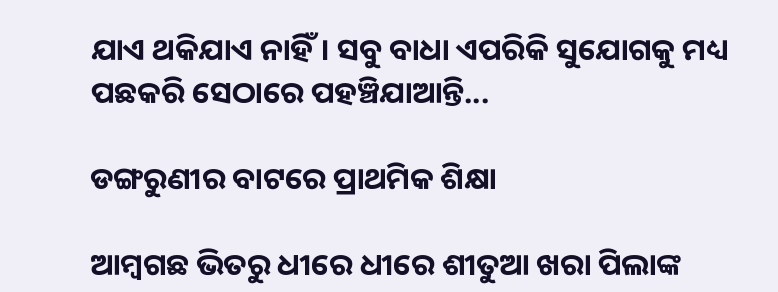ଯାଏ ଥକିଯାଏ ନାହିଁ। ସବୁ ବାଧା ଏପରିକି ସୁଯୋଗକୁ ମଧ୍ୟ ପଛକରି ସେଠାରେ ପହଞ୍ଚିଯାଆନ୍ତି...

ଡଙ୍ଗରୁଣୀର ବାଟରେ ପ୍ରାଥମିକ ଶିକ୍ଷା

ଆମ୍ବଗଛ ଭିତରୁ ଧୀରେ ଧୀରେ ଶୀତୁଆ ଖରା ପିଲାଙ୍କ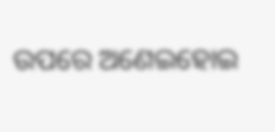ଉପରେ ଅଣେଇହୋଇ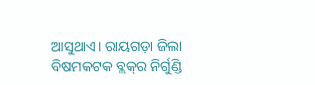ଆସୁଥାଏ। ରାୟଗଡ଼ା ଜିଲା ବିଷମକଟକ ବ୍ଲକ୍‌ର ନିର୍ଗୁଣ୍ଡି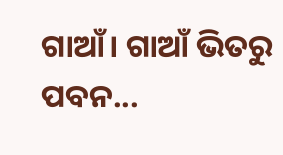ଗାଆଁ। ଗାଆଁ ଭିତରୁ ପବନ...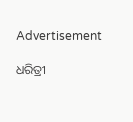Advertisement

ଧରିତ୍ରୀ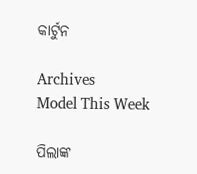କାର୍ଟୁନ

Archives
Model This Week

ପିଲାଙ୍କ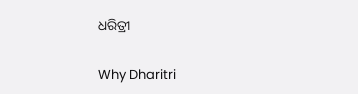ଧରିତ୍ରୀ

Why Dharitri